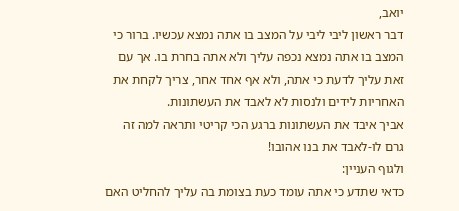יואב,
דבר ראשון ליבי ליבי על המצב בו אתה נמצא עכשיו. ברור כי המצב בו אתה נמצא נכפה עליך ולא אתה בחרת בו. אך עם זאת עליך לדעת כי אתה, ולא אף אחד אחר, צריך לקחת את האחריות לידים ולנסות לא לאבד את העשתונות.
אביך איבד את העשתונות ברגע הכי קריטי ותראה למה זה גרם לו-לאבד את בנו אהובו!
ולגוף העניין:
כדאי שתדע כי אתה עומד כעת בצומת בה עליך להחליט האם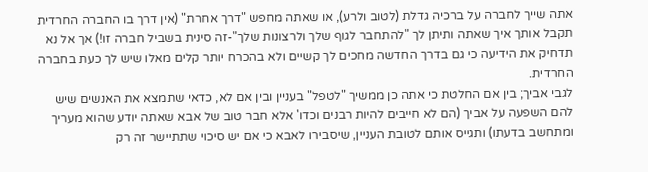אתה שייך לחברה על ברכיה גדלת (לטוב ולרע), או שאתה מחפש "דרך אחרת" (אין דרך בו החברה החרדית תקבל אותך איך שאתה ותיתן לך "להתחבר לגוף שלך ולרצונות שלך"-זה סינית בשביל חברה זו!) אך אל נא תדחיק את הידיעה כי גם בדרך החדשה מחכים לך קשיים ולא בהכרח יותר קלים מאלו שיש לך כעת בחברה החרדית.
לגבי אביך; בין אם החלטת כי אתה כן ממשיך "לטפל" בעניין ובין אם לא, כדאי שתמצא את האנשים שיש להם השפעה על אביך (הם לא חייבים להיות רבנים וכדו' אלא חבר טוב של אבא שאתה יודע שהוא מעריך ומתחשב בדעתו) ותגייס אותם לטובת העניין, שיסבירו לאבא כי אם יש סיכוי שתתיישר זה רק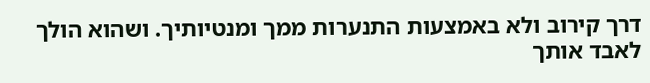דרך קירוב ולא באמצעות התנערות ממך ומנטיותיך. ושהוא הולך לאבד אותך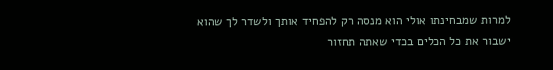למרות שמבחינתו אולי הוא מנסה רק להפחיד אותך ולשדר לך שהוא ישבור את כל הכלים בכדי שאתה תחזור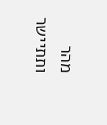מהר ותתיישר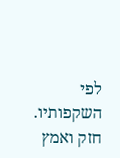לפי השקפותיו.
חזק ואמץ